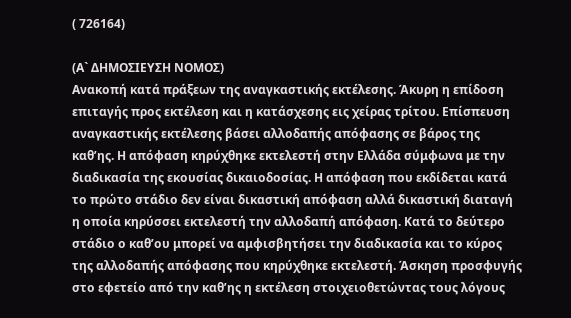( 726164)

(Α` ΔΗΜΟΣΙΕΥΣΗ ΝΟΜΟΣ)
Ανακοπή κατά πράξεων της αναγκαστικής εκτέλεσης. Άκυρη η επίδοση επιταγής προς εκτέλεση και η κατάσχεσης εις χείρας τρίτου. Επίσπευση αναγκαστικής εκτέλεσης βάσει αλλοδαπής απόφασης σε βάρος της καθ’ης. Η απόφαση κηρύχθηκε εκτελεστή στην Ελλάδα σύμφωνα με την διαδικασία της εκουσίας δικαιοδοσίας. Η απόφαση που εκδίδεται κατά το πρώτο στάδιο δεν είναι δικαστική απόφαση αλλά δικαστική διαταγή η οποία κηρύσσει εκτελεστή την αλλοδαπή απόφαση. Κατά το δεύτερο στάδιο ο καθ’ου μπορεί να αμφισβητήσει την διαδικασία και το κύρος της αλλοδαπής απόφασης που κηρύχθηκε εκτελεστή. Άσκηση προσφυγής στο εφετείο από την καθ’ης η εκτέλεση στοιχειοθετώντας τους λόγους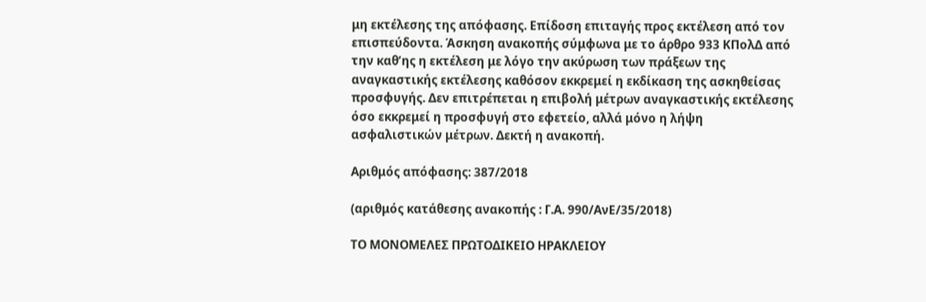μη εκτέλεσης της απόφασης. Επίδοση επιταγής προς εκτέλεση από τον επισπεύδοντα. Άσκηση ανακοπής σύμφωνα με το άρθρο 933 ΚΠολΔ από την καθ’ης η εκτέλεση με λόγο την ακύρωση των πράξεων της αναγκαστικής εκτέλεσης καθόσον εκκρεμεί η εκδίκαση της ασκηθείσας προσφυγής. Δεν επιτρέπεται η επιβολή μέτρων αναγκαστικής εκτέλεσης όσο εκκρεμεί η προσφυγή στο εφετείο, αλλά μόνο η λήψη ασφαλιστικών μέτρων. Δεκτή η ανακοπή.

Αριθμός απόφασης: 387/2018

(αριθμός κατάθεσης ανακοπής : Γ.Α. 990/ΑνΕ/35/2018)

ΤΟ ΜΟΝΟΜΕΛΕΣ ΠΡΩΤΟΔΙΚΕΙΟ ΗΡΑΚΛΕΙΟΥ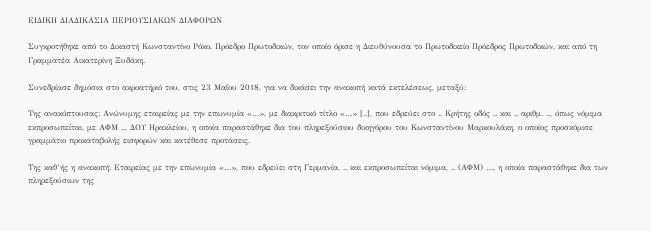ΕΙΔΙΚΗ ΔΙΑΔΙΚΑΣΙΑ ΠΕΡΙΟΥΣΙΑΚΩΝ ΔΙΑΦΟΡΩΝ

Συγκροτήθηκε από το Δικαστή Κωνσταντίνο Ρόκο, Πρόεδρο Πρωτοδικών, τον οποίο όρισε η Διευθύνουσα το Πρωτοδικείο Πρόεδρος Πρωτοδικών, και από τη Γραμματέα Αικατερίνη Ξυδάκη.

Συνεδρίασε δημόσια στο ακροατήριό του, στις 23 Μαΐου 2018, για να δικάσει την ανακοπή κατά εκτελέσεως, μεταξύ:

Της ανακόπτουσας: Ανώνυμης εταιρείας με την επωνυμία «…», με διακριτικό τίτλο «…» [..], που εδρεύει στο .. Κρήτης οδός .. και .. αριθμ. .., όπως νόμιμα εκπροσωπείται, με ΑΦΜ .., ΔΟΥ Ηρακλείου, η οποία παραστάθηκε δια του πληρεξούσιου δικηγόρου του Κωνσταντίνου Μαρκουλάκη, ο οποίος προσκόμισε γραμμάτιο προκαταβολής εισφορών και κατέθεσε προτάσεις.

Της καθ’ής η ανακοπή: Εταιρείας με την επωνυμία «…», που εδρεύει στη Γερμανία, .. και εκπροσωπείται νόμιμα, .. (ΑΦΜ) …, η οποία παραστάθηκε δια των πληρεξούσιων της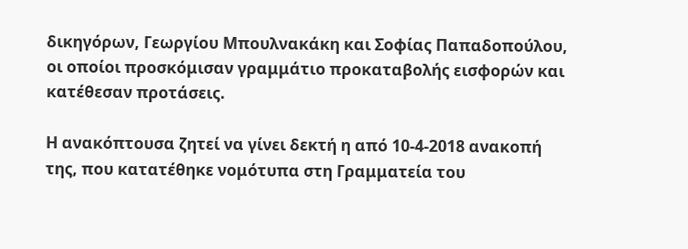δικηγόρων, Γεωργίου Μπουλνακάκη και Σοφίας Παπαδοπούλου, οι οποίοι προσκόμισαν γραμμάτιο προκαταβολής εισφορών και κατέθεσαν προτάσεις.

Η ανακόπτουσα ζητεί να γίνει δεκτή η από 10-4-2018 ανακοπή της, που κατατέθηκε νομότυπα στη Γραμματεία του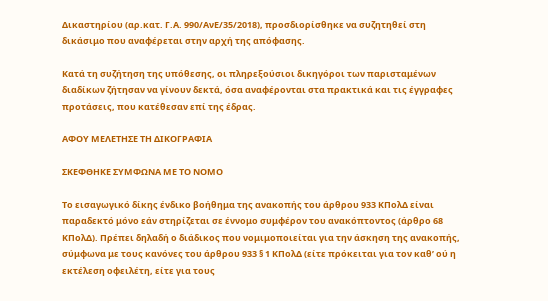Δικαστηρίου (αρ.κατ. Γ.Α. 990/ΑνΕ/35/2018), προσδιορίσθηκε να συζητηθεί στη δικάσιμο που αναφέρεται στην αρχή της απόφασης.

Κατά τη συζήτηση της υπόθεσης, οι πληρεξούσιοι δικηγόροι των παρισταμένων διαδίκων ζήτησαν να γίνουν δεκτά, όσα αναφέρονται στα πρακτικά και τις έγγραφες προτάσεις, που κατέθεσαν επί της έδρας.

ΑΦΟΥ ΜΕΛΕΤΗΣΕ ΤΗ ΔΙΚΟΓΡΑΦΙΑ

ΣΚΕΦΘΗΚΕ ΣΥΜΦΩΝΑ ΜΕ ΤΟ ΝΟΜΟ

Το εισαγωγικό δίκης ένδικο βοήθημα της ανακοπής του άρθρου 933 ΚΠολΔ είναι παραδεκτό μόνο εάν στηρίζεται σε έννομο συμφέρον του ανακόπτοντος (άρθρο 68 ΚΠολΔ). Πρέπει δηλαδή ο διάδικος που νομιμοποιείται για την άσκηση της ανακοπής, σύμφωνα με τους κανόνες του άρθρου 933 § 1 ΚΠολΔ (είτε πρόκειται για τον καθ’ ού η εκτέλεση οφειλέτη, είτε για τους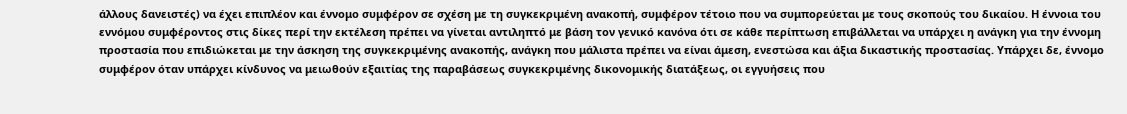άλλους δανειστές) να έχει επιπλέον και έννομο συμφέρον σε σχέση με τη συγκεκριμένη ανακοπή, συμφέρον τέτοιο που να συμπορεύεται με τους σκοπούς του δικαίου. Η έννοια του εννόμου συμφέροντος στις δίκες περί την εκτέλεση πρέπει να γίνεται αντιληπτό με βάση τον γενικό κανόνα ότι σε κάθε περίπτωση επιβάλλεται να υπάρχει η ανάγκη για την έννομη προστασία που επιδιώκεται με την άσκηση της συγκεκριμένης ανακοπής, ανάγκη που μάλιστα πρέπει να είναι άμεση, ενεστώσα και άξια δικαστικής προστασίας. Υπάρχει δε, έννομο συμφέρον όταν υπάρχει κίνδυνος να μειωθούν εξαιτίας της παραβάσεως συγκεκριμένης δικονομικής διατάξεως, οι εγγυήσεις που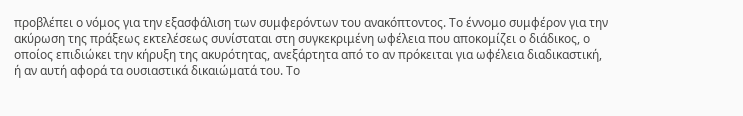προβλέπει ο νόμος για την εξασφάλιση των συμφερόντων του ανακόπτοντος. Το έννομο συμφέρον για την ακύρωση της πράξεως εκτελέσεως συνίσταται στη συγκεκριμένη ωφέλεια που αποκομίζει ο διάδικος, ο οποίος επιδιώκει την κήρυξη της ακυρότητας, ανεξάρτητα από το αν πρόκειται για ωφέλεια διαδικαστική, ή αν αυτή αφορά τα ουσιαστικά δικαιώματά του. Το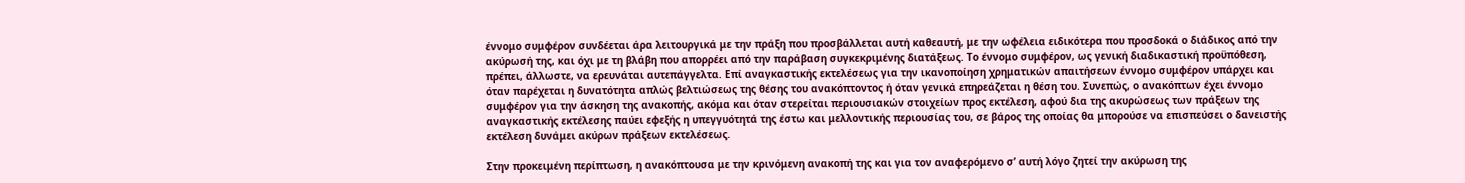έννομο συμφέρον συνδέεται άρα λειτουργικά με την πράξη που προσβάλλεται αυτή καθεαυτή, με την ωφέλεια ειδικότερα που προσδοκά ο διάδικος από την ακύρωσή της, και όχι με τη βλάβη που απορρέει από την παράβαση συγκεκριμένης διατάξεως. Το έννομο συμφέρον, ως γενική διαδικαστική προϋπόθεση, πρέπει, άλλωστε, να ερευνάται αυτεπάγγελτα. Επί αναγκαστικής εκτελέσεως για την ικανοποίηση χρηματικών απαιτήσεων έννομο συμφέρον υπάρχει και όταν παρέχεται η δυνατότητα απλώς βελτιώσεως της θέσης του ανακόπτοντος ή όταν γενικά επηρεάζεται η θέση του. Συνεπώς, ο ανακόπτων έχει έννομο συμφέρον για την άσκηση της ανακοπής, ακόμα και όταν στερείται περιουσιακών στοιχείων προς εκτέλεση, αφού δια της ακυρώσεως των πράξεων της αναγκαστικής εκτέλεσης παύει εφεξής η υπεγγυότητά της έστω και μελλοντικής περιουσίας του, σε βάρος της οποίας θα μπορούσε να επισπεύσει ο δανειστής εκτέλεση δυνάμει ακύρων πράξεων εκτελέσεως.

Στην προκειμένη περίπτωση, η ανακόπτουσα με την κρινόμενη ανακοπή της και για τον αναφερόμενο σ’ αυτή λόγο ζητεί την ακύρωση της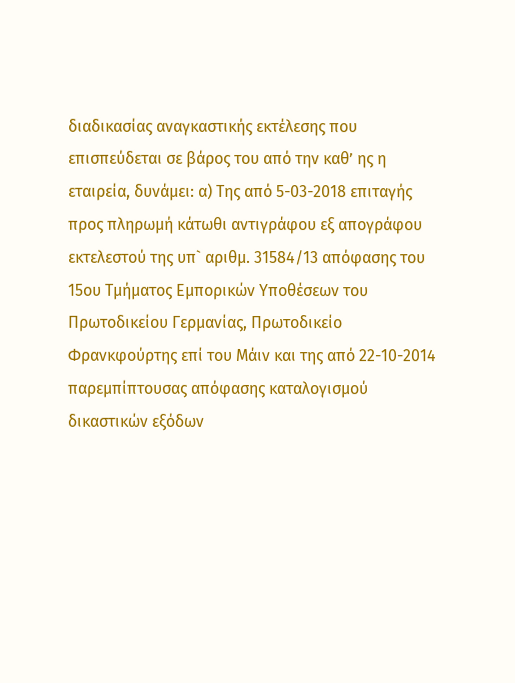διαδικασίας αναγκαστικής εκτέλεσης που επισπεύδεται σε βάρος του από την καθ’ ης η εταιρεία, δυνάμει: α) Της από 5-03-2018 επιταγής προς πληρωμή κάτωθι αντιγράφου εξ απογράφου εκτελεστού της υπ` αριθμ. 31584/13 απόφασης του 15ου Τμήματος Εμπορικών Υποθέσεων του Πρωτοδικείου Γερμανίας, Πρωτοδικείο Φρανκφούρτης επί του Μάιν και της από 22-10-2014 παρεμπίπτουσας απόφασης καταλογισμού δικαστικών εξόδων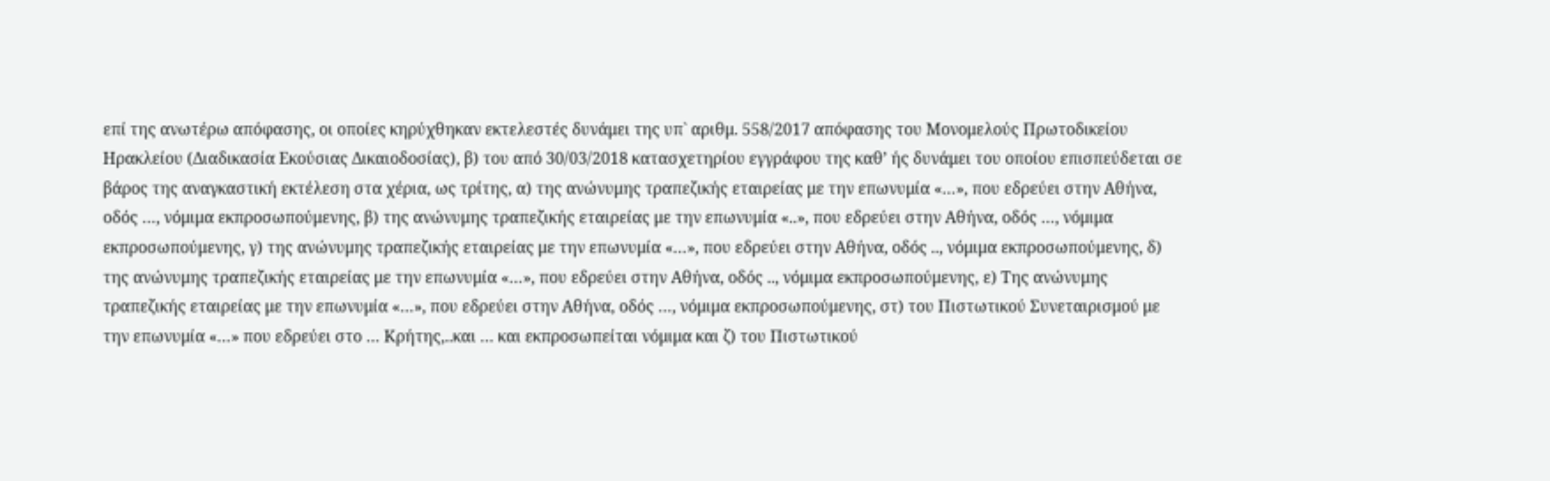επί της ανωτέρω απόφασης, οι οποίες κηρύχθηκαν εκτελεστές δυνάμει της υπ` αριθμ. 558/2017 απόφασης του Μονομελούς Πρωτοδικείου Ηρακλείου (Διαδικασία Εκούσιας Δικαιοδοσίας), β) του από 30/03/2018 κατασχετηρίου εγγράφου της καθ’ ής δυνάμει του οποίου επισπεύδεται σε βάρος της αναγκαστική εκτέλεση στα χέρια, ως τρίτης, α) της ανώνυμης τραπεζικής εταιρείας με την επωνυμία «…», που εδρεύει στην Αθήνα, οδός …, νόμιμα εκπροσωπούμενης, β) της ανώνυμης τραπεζικής εταιρείας με την επωνυμία «..», που εδρεύει στην Αθήνα, οδός …, νόμιμα εκπροσωπούμενης, γ) της ανώνυμης τραπεζικής εταιρείας με την επωνυμία «…», που εδρεύει στην Αθήνα, οδός .., νόμιμα εκπροσωπούμενης, δ) της ανώνυμης τραπεζικής εταιρείας με την επωνυμία «…», που εδρεύει στην Αθήνα, οδός .., νόμιμα εκπροσωπούμενης, ε) Της ανώνυμης τραπεζικής εταιρείας με την επωνυμία «…», που εδρεύει στην Αθήνα, οδός …, νόμιμα εκπροσωπούμενης, στ) του Πιστωτικού Συνεταιρισμού με την επωνυμία «…» που εδρεύει στο … Κρήτης,..και … και εκπροσωπείται νόμιμα και ζ) του Πιστωτικού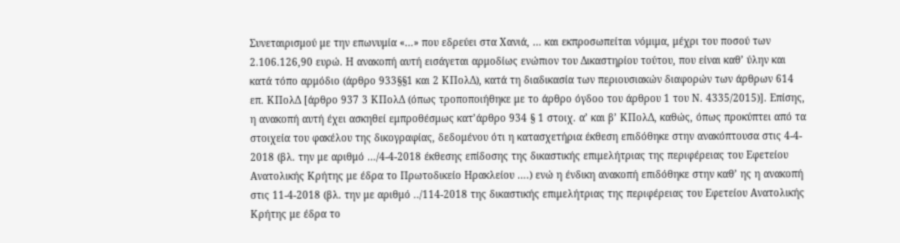Συνεταιρισμού με την επωνυμία «…» που εδρεύει στα Χανιά, … και εκπροσωπείται νόμιμα, μέχρι του ποσού των 2.106.126,90 ευρώ. Η ανακοπή αυτή εισάγεται αρμοδίως ενώπιον του Δικαστηρίου τούτου, που είναι καθ’ ύλην και κατά τόπο αρμόδιο (άρθρο 933§§1 και 2 ΚΠολΔ), κατά τη διαδικασία των περιουσιακών διαφορών των άρθρων 614 επ. ΚΠολΔ [άρθρο 937 3 ΚΠολΔ (όπως τροποποιήθηκε με το άρθρο όγδοο του άρθρου 1 του Ν. 4335/2015)]. Επίσης, η ανακοπή αυτή έχει ασκηθεί εμπροθέσμως κατ’άρθρο 934 § 1 στοιχ. α’ και β’ ΚΠολΔ, καθώς, όπως προκύπτει από τα στοιχεία του φακέλου της δικογραφίας, δεδομένου ότι η κατασχετήρια έκθεση επιδόθηκε στην ανακόπτουσα στις 4-4-
2018 (βλ. την με αριθμό …/4-4-2018 έκθεσης επίδοσης της δικαστικής επιμελήτριας της περιφέρειας του Εφετείου Ανατολικής Κρήτης με έδρα το Πρωτοδικείο Ηρακλείου ….) ενώ η ένδικη ανακοπή επιδόθηκε στην καθ’ ης η ανακοπή στις 11-4-2018 (βλ. την με αριθμό ../114-2018 της δικαστικής επιμελήτριας της περιφέρειας του Εφετείου Ανατολικής Κρήτης με έδρα το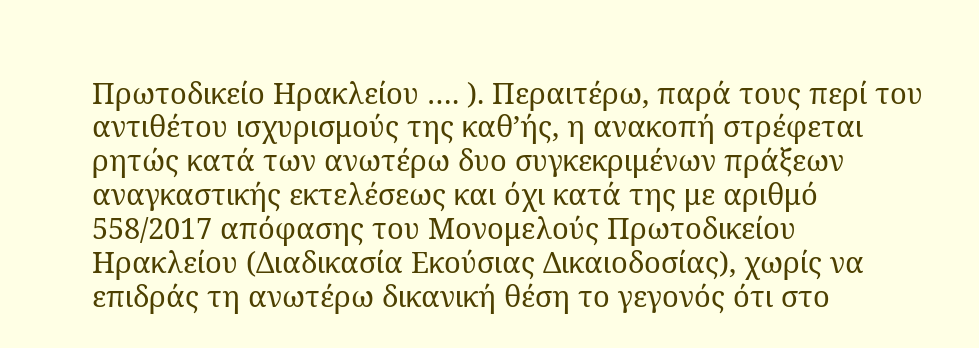Πρωτοδικείο Ηρακλείου …. ). Περαιτέρω, παρά τους περί του αντιθέτου ισχυρισμούς της καθ’ής, η ανακοπή στρέφεται ρητώς κατά των ανωτέρω δυο συγκεκριμένων πράξεων αναγκαστικής εκτελέσεως και όχι κατά της με αριθμό 558/2017 απόφασης του Μονομελούς Πρωτοδικείου Ηρακλείου (Διαδικασία Εκούσιας Δικαιοδοσίας), χωρίς να επιδράς τη ανωτέρω δικανική θέση το γεγονός ότι στο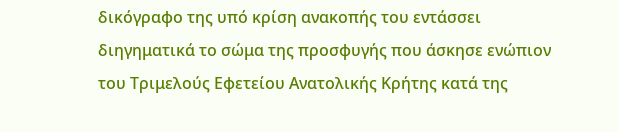δικόγραφο της υπό κρίση ανακοπής του εντάσσει διηγηματικά το σώμα της προσφυγής που άσκησε ενώπιον του Τριμελούς Εφετείου Ανατολικής Κρήτης κατά της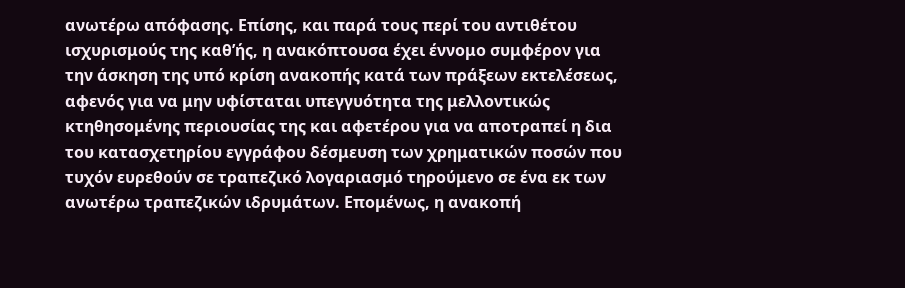ανωτέρω απόφασης. Επίσης, και παρά τους περί του αντιθέτου ισχυρισμούς της καθ’ής, η ανακόπτουσα έχει έννομο συμφέρον για την άσκηση της υπό κρίση ανακοπής κατά των πράξεων εκτελέσεως, αφενός για να μην υφίσταται υπεγγυότητα της μελλοντικώς κτηθησομένης περιουσίας της και αφετέρου για να αποτραπεί η δια του κατασχετηρίου εγγράφου δέσμευση των χρηματικών ποσών που τυχόν ευρεθούν σε τραπεζικό λογαριασμό τηρούμενο σε ένα εκ των ανωτέρω τραπεζικών ιδρυμάτων. Επομένως, η ανακοπή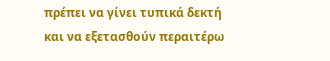πρέπει να γίνει τυπικά δεκτή και να εξετασθούν περαιτέρω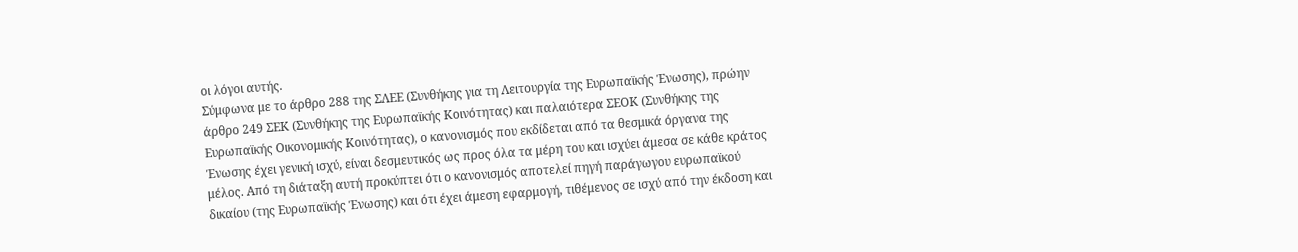οι λόγοι αυτής.
Σύμφωνα με το άρθρο 288 της ΣΛΕΕ (Συνθήκης για τη Λειτουργία της Ευρωπαϊκής Ένωσης), πρώην άρθρο 249 ΣΕΚ (Συνθήκης της Ευρωπαϊκής Κοινότητας) και παλαιότερα ΣΕΟΚ (Συνθήκης της Ευρωπαϊκής Οικονομικής Κοινότητας), ο κανονισμός που εκδίδεται από τα θεσμικά όργανα της Ένωσης έχει γενική ισχύ, είναι δεσμευτικός ως προς όλα τα μέρη του και ισχύει άμεσα σε κάθε κράτος μέλος. Από τη διάταξη αυτή προκύπτει ότι ο κανονισμός αποτελεί πηγή παράγωγου ευρωπαϊκού δικαίου (της Ευρωπαϊκής Ένωσης) και ότι έχει άμεση εφαρμογή, τιθέμενος σε ισχύ από την έκδοση και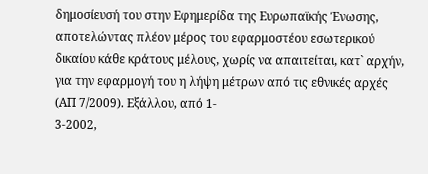δημοσίευσή του στην Εφημερίδα της Ευρωπαϊκής Ένωσης, αποτελώντας πλέον μέρος του εφαρμοστέου εσωτερικού δικαίου κάθε κράτους μέλους, χωρίς να απαιτείται, κατ` αρχήν, για την εφαρμογή του η λήψη μέτρων από τις εθνικές αρχές (ΑΠ 7/2009). Εξάλλου, από 1-
3-2002,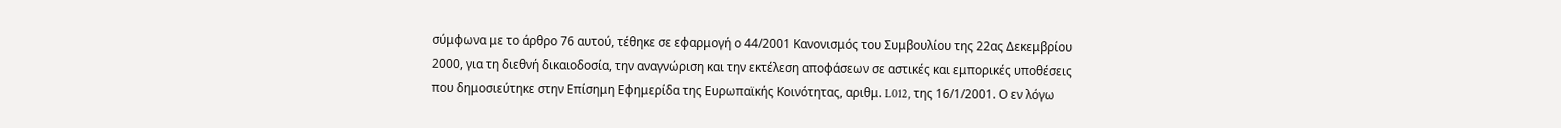σύμφωνα με το άρθρο 76 αυτού, τέθηκε σε εφαρμογή ο 44/2001 Κανονισμός του Συμβουλίου της 22ας Δεκεμβρίου 2000, για τη διεθνή δικαιοδοσία, την αναγνώριση και την εκτέλεση αποφάσεων σε αστικές και εμπορικές υποθέσεις που δημοσιεύτηκε στην Επίσημη Εφημερίδα της Ευρωπαϊκής Κοινότητας, αριθμ. L012, της 16/1/2001. Ο εν λόγω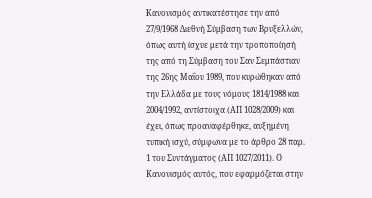Κανονισμός αντικατέστησε την από 27/9/1968 Διεθνή Σύμβαση των Βρυξελλών, όπως αυτή ίσχυε μετά την τροποποίησή της από τη Σύμβαση του Σαν Σεμπάστιαν της 26ης Μαΐου 1989, που κυρώθηκαν από την Ελλάδα με τους νόμους 1814/1988 και 2004/1992, αντίστοιχα (ΑΠ 1028/2009) και έχει, όπως προαναφέρθηκε, αυξημένη τυπική ισχύ, σύμφωνα με το άρθρο 28 παρ. 1 του Συντάγματος (ΑΠ 1027/2011). Ο Κανονισμός αυτός, που εφαρμόζεται στην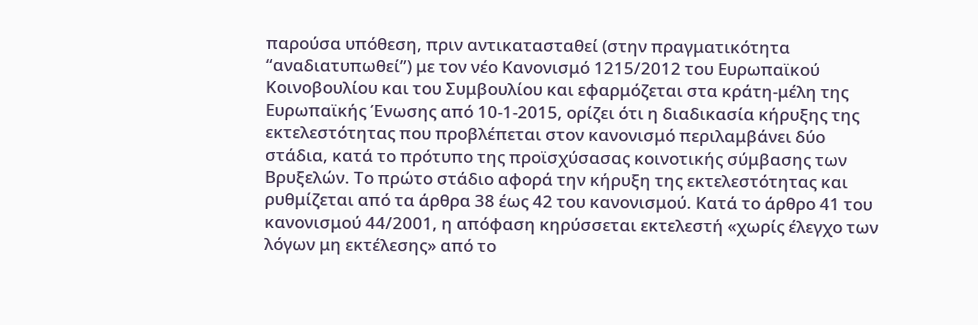παρούσα υπόθεση, πριν αντικατασταθεί (στην πραγματικότητα “αναδιατυπωθεί”) με τον νέο Κανονισμό 1215/2012 του Ευρωπαϊκού Κοινοβουλίου και του Συμβουλίου και εφαρμόζεται στα κράτη-μέλη της Ευρωπαϊκής Ένωσης από 10-1-2015, ορίζει ότι η διαδικασία κήρυξης της εκτελεστότητας που προβλέπεται στον κανονισμό περιλαμβάνει δύο στάδια, κατά το πρότυπο της προϊσχύσασας κοινοτικής σύμβασης των Βρυξελών. Το πρώτο στάδιο αφορά την κήρυξη της εκτελεστότητας και ρυθμίζεται από τα άρθρα 38 έως 42 του κανονισμού. Κατά το άρθρο 41 του κανονισμού 44/2001, η απόφαση κηρύσσεται εκτελεστή «χωρίς έλεγχο των λόγων μη εκτέλεσης» από το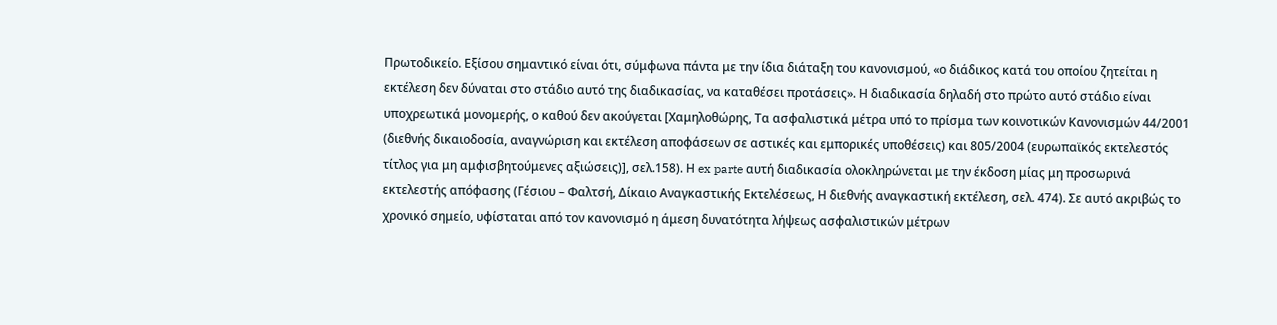Πρωτοδικείο. Εξίσου σημαντικό είναι ότι, σύμφωνα πάντα με την ίδια διάταξη του κανονισμού, «ο διάδικος κατά του οποίου ζητείται η εκτέλεση δεν δύναται στο στάδιο αυτό της διαδικασίας, να καταθέσει προτάσεις». Η διαδικασία δηλαδή στο πρώτο αυτό στάδιο είναι υποχρεωτικά μονομερής, ο καθού δεν ακούγεται [Χαμηλοθώρης, Τα ασφαλιστικά μέτρα υπό το πρίσμα των κοινοτικών Κανονισμών 44/2001 (διεθνής δικαιοδοσία, αναγνώριση και εκτέλεση αποφάσεων σε αστικές και εμπορικές υποθέσεις) και 805/2004 (ευρωπαϊκός εκτελεστός τίτλος για μη αμφισβητούμενες αξιώσεις)], σελ.158). Η ex parte αυτή διαδικασία ολοκληρώνεται με την έκδοση μίας μη προσωρινά εκτελεστής απόφασης (Γέσιου – Φαλτσή, Δίκαιο Αναγκαστικής Εκτελέσεως, Η διεθνής αναγκαστική εκτέλεση, σελ. 474). Σε αυτό ακριβώς το χρονικό σημείο, υφίσταται από τον κανονισμό η άμεση δυνατότητα λήψεως ασφαλιστικών μέτρων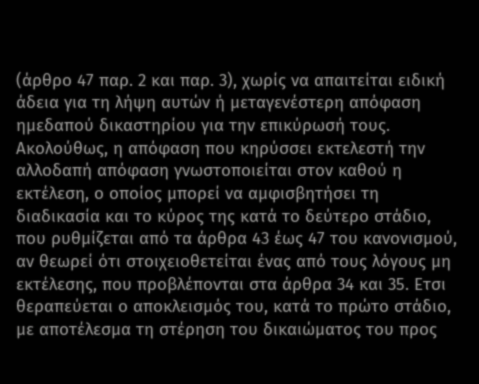(άρθρο 47 παρ. 2 και παρ. 3), χωρίς να απαιτείται ειδική άδεια για τη λήψη αυτών ή μεταγενέστερη απόφαση ημεδαπού δικαστηρίου για την επικύρωσή τους. Ακολούθως, η απόφαση που κηρύσσει εκτελεστή την αλλοδαπή απόφαση γνωστοποιείται στον καθού η εκτέλεση, ο οποίος μπορεί να αμφισβητήσει τη διαδικασία και το κύρος της κατά το δεύτερο στάδιο, που ρυθμίζεται από τα άρθρα 43 έως 47 του κανονισμού, αν θεωρεί ότι στοιχειοθετείται ένας από τους λόγους μη εκτέλεσης, που προβλέπονται στα άρθρα 34 και 35. Ετσι θεραπεύεται ο αποκλεισμός του, κατά το πρώτο στάδιο, με αποτέλεσμα τη στέρηση του δικαιώματος του προς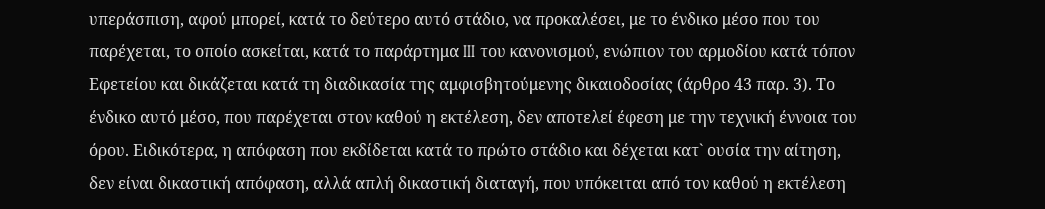υπεράσπιση, αφού μπορεί, κατά το δεύτερο αυτό στάδιο, να προκαλέσει, με το ένδικο μέσο που του παρέχεται, το οποίο ασκείται, κατά το παράρτημα III του κανονισμού, ενώπιον του αρμοδίου κατά τόπον Εφετείου και δικάζεται κατά τη διαδικασία της αμφισβητούμενης δικαιοδοσίας (άρθρο 43 παρ. 3). Το ένδικο αυτό μέσο, που παρέχεται στον καθού η εκτέλεση, δεν αποτελεί έφεση με την τεχνική έννοια του όρου. Ειδικότερα, η απόφαση που εκδίδεται κατά το πρώτο στάδιο και δέχεται κατ` ουσία την αίτηση, δεν είναι δικαστική απόφαση, αλλά απλή δικαστική διαταγή, που υπόκειται από τον καθού η εκτέλεση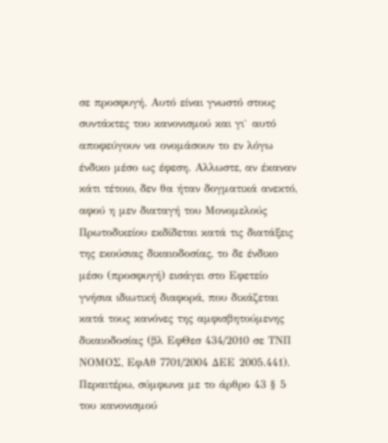σε προσφυγή. Αυτό είναι γνωστό στους συντάκτες του κανονισμού και γι` αυτό αποφεύγουν να ονομάσουν το εν λόγω ένδικο μέσο ως έφεση. Αλλωστε, αν έκαναν κάτι τέτοιο, δεν θα ήταν δογματικά ανεκτό, αφού η μεν διαταγή του Μονομελούς Πρωτοδικείου εκδίδεται κατά τις διατάξεις της εκούσιας δικαιοδοσίας, το δε ένδικο μέσο (προσφυγή) εισάγει στο Εφετείο γνήσια ιδιωτική διαφορά, που δικάζεται κατά τους κανόνες της αμφισβητούμενης δικαιοδοσίας (βλ ΕφΘεσ 434/2010 σε ΤΝΠ ΝΟΜΟΣ, ΕφΑθ 7701/2004 ΔΕΕ 2005.441). Περαιτέρω, σύμφωνα με το άρθρο 43 § 5 του κανονισμού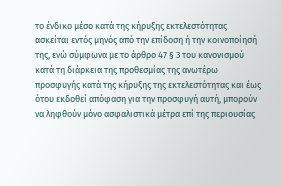το ένδικο μέσο κατά της κήρυξης εκτελεστότητας ασκείται εντός μηνός από την επίδοση ή την κοινοποίησή της, ενώ σύμφωνα με το άρθρο 47 § 3 του κανονισμού κατά τη διάρκεια της προθεσμίας της ανωτέρω προσφυγής κατά της κήρυξης της εκτελεστότητας και έως ότου εκδοθεί απόφαση για την προσφυγή αυτή, μπορούν να ληφθούν μόνο ασφαλιστικά μέτρα επί της περιουσίας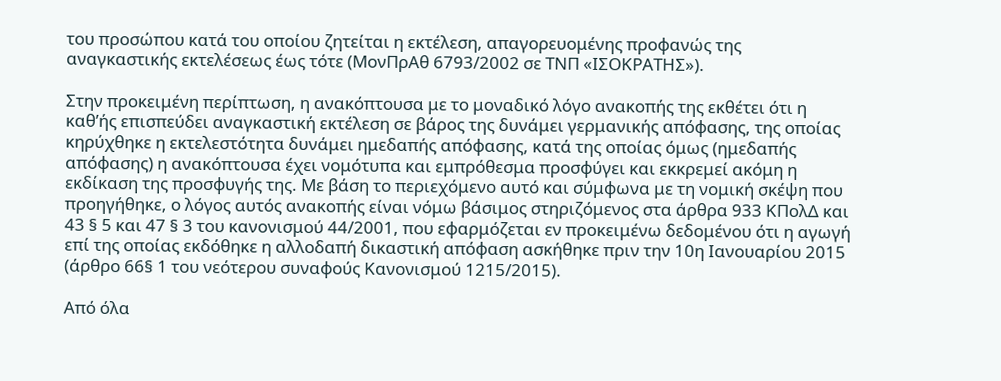του προσώπου κατά του οποίου ζητείται η εκτέλεση, απαγορευομένης προφανώς της αναγκαστικής εκτελέσεως έως τότε (ΜονΠρΑθ 6793/2002 σε ΤΝΠ «ΙΣΟΚΡΑΤΗΣ»).

Στην προκειμένη περίπτωση, η ανακόπτουσα με το μοναδικό λόγο ανακοπής της εκθέτει ότι η καθ’ής επισπεύδει αναγκαστική εκτέλεση σε βάρος της δυνάμει γερμανικής απόφασης, της οποίας κηρύχθηκε η εκτελεστότητα δυνάμει ημεδαπής απόφασης, κατά της οποίας όμως (ημεδαπής απόφασης) η ανακόπτουσα έχει νομότυπα και εμπρόθεσμα προσφύγει και εκκρεμεί ακόμη η εκδίκαση της προσφυγής της. Με βάση το περιεχόμενο αυτό και σύμφωνα με τη νομική σκέψη που προηγήθηκε, ο λόγος αυτός ανακοπής είναι νόμω βάσιμος στηριζόμενος στα άρθρα 933 ΚΠολΔ και 43 § 5 και 47 § 3 του κανονισμού 44/2001, που εφαρμόζεται εν προκειμένω δεδομένου ότι η αγωγή επί της οποίας εκδόθηκε η αλλοδαπή δικαστική απόφαση ασκήθηκε πριν την 10η Ιανουαρίου 2015 (άρθρο 66§ 1 του νεότερου συναφούς Κανονισμού 1215/2015).

Από όλα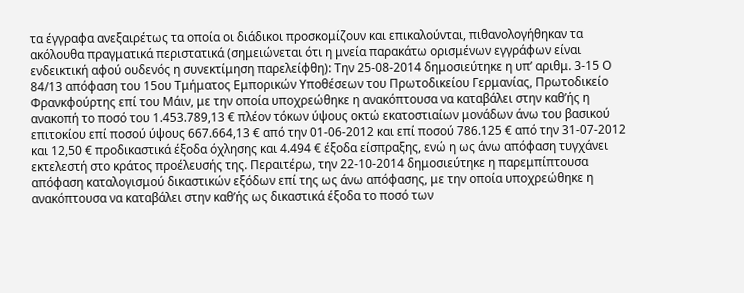τα έγγραφα ανεξαιρέτως τα οποία οι διάδικοι προσκομίζουν και επικαλούνται, πιθανολογήθηκαν τα ακόλουθα πραγματικά περιστατικά (σημειώνεται ότι η μνεία παρακάτω ορισμένων εγγράφων είναι ενδεικτική αφού ουδενός η συνεκτίμηση παρελείφθη): Την 25-08-2014 δημοσιεύτηκε η υπ’ αριθμ. 3-15 Ο 84/13 απόφαση του 15ου Τμήματος Εμπορικών Υποθέσεων του Πρωτοδικείου Γερμανίας, Πρωτοδικείο Φρανκφούρτης επί του Μάιν, με την οποία υποχρεώθηκε η ανακόπτουσα να καταβάλει στην καθ’ής η ανακοπή το ποσό του 1.453.789,13 € πλέον τόκων ύψους οκτώ εκατοστιαίων μονάδων άνω του βασικού επιτοκίου επί ποσού ύψους 667.664,13 € από την 01-06-2012 και επί ποσού 786.125 € από την 31-07-2012 και 12,50 € προδικαστικά έξοδα όχλησης και 4.494 € έξοδα είσπραξης, ενώ η ως άνω απόφαση τυγχάνει εκτελεστή στο κράτος προέλευσής της. Περαιτέρω, την 22-10-2014 δημοσιεύτηκε η παρεμπίπτουσα απόφαση καταλογισμού δικαστικών εξόδων επί της ως άνω απόφασης, με την οποία υποχρεώθηκε η ανακόπτουσα να καταβάλει στην καθ’ής ως δικαστικά έξοδα το ποσό των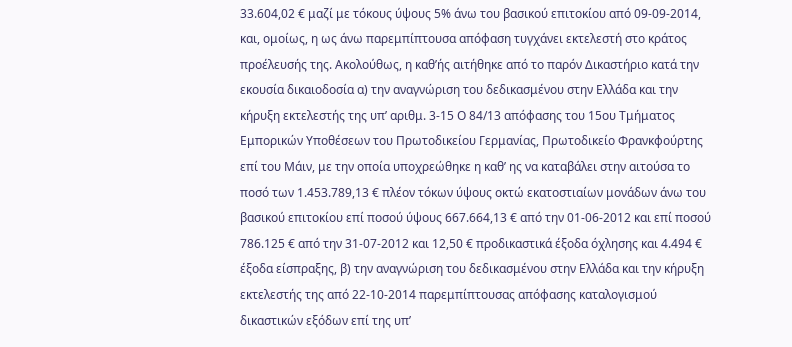33.604,02 € μαζί με τόκους ύψους 5% άνω του βασικού επιτοκίου από 09-09-2014, και, ομοίως, η ως άνω παρεμπίπτουσα απόφαση τυγχάνει εκτελεστή στο κράτος προέλευσής της. Ακολούθως, η καθ’ής αιτήθηκε από το παρόν Δικαστήριο κατά την εκουσία δικαιοδοσία α) την αναγνώριση του δεδικασμένου στην Ελλάδα και την κήρυξη εκτελεστής της υπ’ αριθμ. 3-15 Ο 84/13 απόφασης του 15ου Τμήματος Εμπορικών Υποθέσεων του Πρωτοδικείου Γερμανίας, Πρωτοδικείο Φρανκφούρτης επί του Μάιν, με την οποία υποχρεώθηκε η καθ’ ης να καταβάλει στην αιτούσα το ποσό των 1.453.789,13 € πλέον τόκων ύψους οκτώ εκατοστιαίων μονάδων άνω του βασικού επιτοκίου επί ποσού ύψους 667.664,13 € από την 01-06-2012 και επί ποσού 786.125 € από την 31-07-2012 και 12,50 € προδικαστικά έξοδα όχλησης και 4.494 € έξοδα είσπραξης, β) την αναγνώριση του δεδικασμένου στην Ελλάδα και την κήρυξη εκτελεστής της από 22-10-2014 παρεμπίπτουσας απόφασης καταλογισμού δικαστικών εξόδων επί της υπ’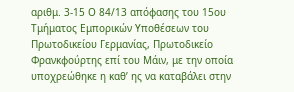αριθμ. 3-15 Ο 84/13 απόφασης του 15ου Τμήματος Εμπορικών Υποθέσεων του Πρωτοδικείου Γερμανίας, Πρωτοδικείο Φρανκφούρτης επί του Μάιν, με την οποία υποχρεώθηκε η καθ’ ης να καταβάλει στην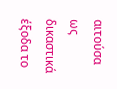αιτούσα ως δικαστικά έξοδα το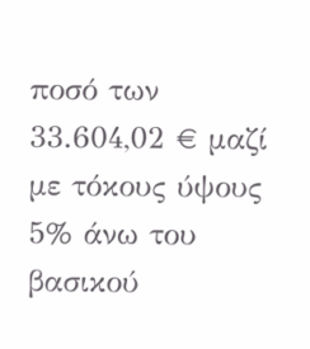ποσό των 33.604,02 € μαζί με τόκους ύψους 5% άνω του βασικού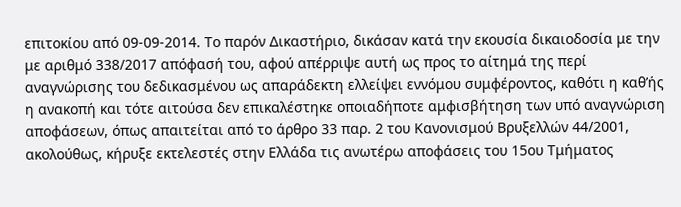επιτοκίου από 09-09-2014. Το παρόν Δικαστήριο, δικάσαν κατά την εκουσία δικαιοδοσία με την με αριθμό 338/2017 απόφασή του, αφού απέρριψε αυτή ως προς το αίτημά της περί αναγνώρισης του δεδικασμένου ως απαράδεκτη ελλείψει εννόμου συμφέροντος, καθότι η καθ’ής η ανακοπή και τότε αιτούσα δεν επικαλέστηκε οποιαδήποτε αμφισβήτηση των υπό αναγνώριση αποφάσεων, όπως απαιτείται από το άρθρο 33 παρ. 2 του Κανονισμού Βρυξελλών 44/2001, ακολούθως, κήρυξε εκτελεστές στην Ελλάδα τις ανωτέρω αποφάσεις του 15ου Τμήματος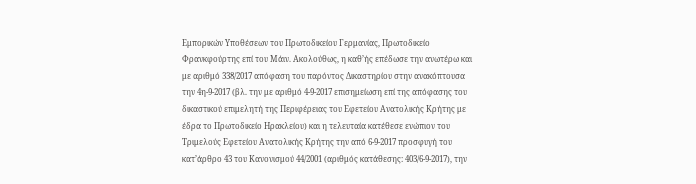Εμπορικών Υποθέσεων του Πρωτοδικείου Γερμανίας, Πρωτοδικείο Φρανκφούρτης επί του Μάιν. Ακολούθως, η καθ’ής επέδωσε την ανωτέρω και με αριθμό 338/2017 απόφαση του παρόντος Δικαστηρίου στην ανακόπτουσα την 4η-9-2017 (βλ. την με αριθμό 4-9-2017 επισημείωση επί της απόφασης του δικαστικού επιμελητή της Περιφέρειας του Εφετείου Ανατολικής Κρήτης με έδρα το Πρωτοδικείο Ηρακλείου) και η τελευταία κατέθεσε ενώπιον του Τριμελούς Εφετείου Ανατολικής Κρήτης την από 6-9-2017 προσφυγή του κατ’άρθρο 43 του Κανονισμού 44/2001 (αριθμός κατάθεσης: 403/6-9-2017), την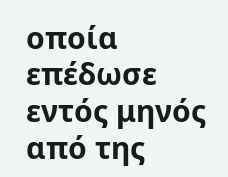οποία επέδωσε εντός μηνός από της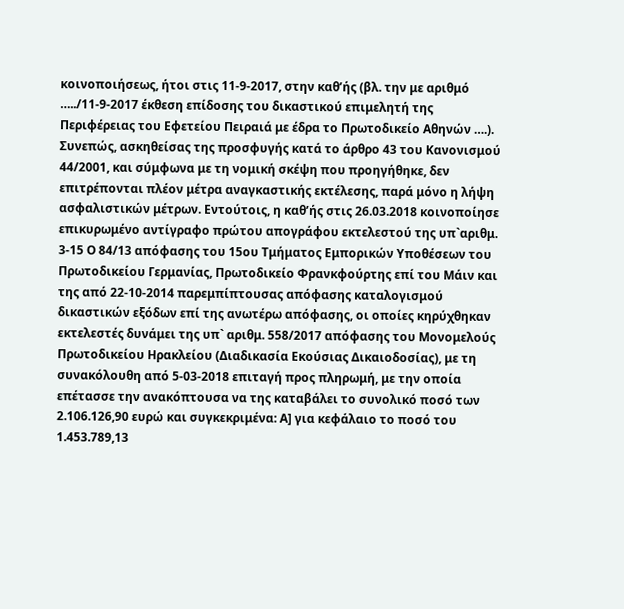κοινοποιήσεως, ήτοι στις 11-9-2017, στην καθ’ής (βλ. την με αριθμό …../11-9-2017 έκθεση επίδοσης του δικαστικού επιμελητή της Περιφέρειας του Εφετείου Πειραιά με έδρα το Πρωτοδικείο Αθηνών ….). Συνεπώς, ασκηθείσας της προσφυγής κατά το άρθρο 43 του Κανονισμού 44/2001, και σύμφωνα με τη νομική σκέψη που προηγήθηκε, δεν επιτρέπονται πλέον μέτρα αναγκαστικής εκτέλεσης, παρά μόνο η λήψη ασφαλιστικών μέτρων. Εντούτοις, η καθ’ής στις 26.03.2018 κοινοποίησε επικυρωμένο αντίγραφο πρώτου απογράφου εκτελεστού της υπ`αριθμ. 3-15 Ο 84/13 απόφασης του 15ου Τμήματος Εμπορικών Υποθέσεων του Πρωτοδικείου Γερμανίας, Πρωτοδικείο Φρανκφούρτης επί του Μάιν και της από 22-10-2014 παρεμπίπτουσας απόφασης καταλογισμού δικαστικών εξόδων επί της ανωτέρω απόφασης, οι οποίες κηρύχθηκαν εκτελεστές δυνάμει της υπ` αριθμ. 558/2017 απόφασης του Μονομελούς Πρωτοδικείου Ηρακλείου (Διαδικασία Εκούσιας Δικαιοδοσίας), με τη συνακόλουθη από 5-03-2018 επιταγή προς πληρωμή, με την οποία επέτασσε την ανακόπτουσα να της καταβάλει το συνολικό ποσό των 2.106.126,90 ευρώ και συγκεκριμένα: Α] για κεφάλαιο το ποσό του 1.453.789,13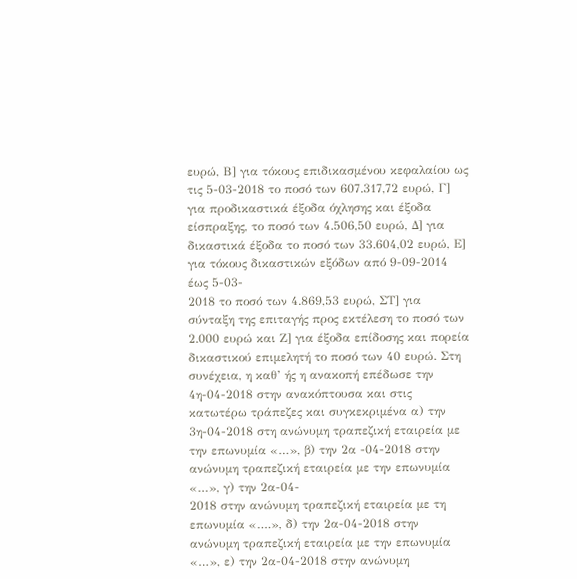ευρώ, Β] για τόκους επιδικασμένου κεφαλαίου ως τις 5-03-2018 το ποσό των 607.317,72 ευρώ, Γ] για προδικαστικά έξοδα όχλησης και έξοδα είσπραξης, το ποσό των 4.506,50 ευρώ, Δ] για δικαστικά έξοδα το ποσό των 33.604,02 ευρώ, Ε] για τόκους δικαστικών εξόδων από 9-09-2014 έως 5-03-
2018 το ποσό των 4.869,53 ευρώ, ΣΤ] για σύνταξη της επιταγής προς εκτέλεση το ποσό των 2.000 ευρώ και Ζ] για έξοδα επίδοσης και πορεία δικαστικού επιμελητή το ποσό των 40 ευρώ. Στη συνέχεια, η καθ’ ής η ανακοπή επέδωσε την 4η-04-2018 στην ανακόπτουσα και στις κατωτέρω τράπεζες και συγκεκριμένα α) την 3η-04-2018 στη ανώνυμη τραπεζική εταιρεία με την επωνυμία «…», β) την 2α -04-2018 στην ανώνυμη τραπεζική εταιρεία με την επωνυμία «…», γ) την 2α-04-
2018 στην ανώνυμη τραπεζική εταιρεία με τη επωνυμία «….», δ) την 2α-04-2018 στην ανώνυμη τραπεζική εταιρεία με την επωνυμία «…», ε) την 2α-04-2018 στην ανώνυμη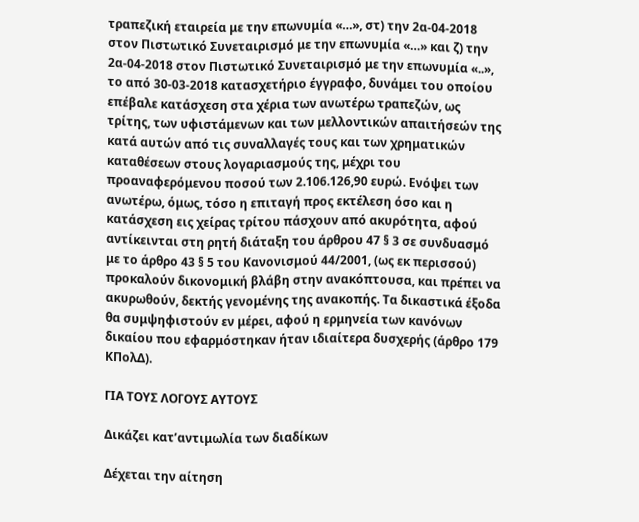τραπεζική εταιρεία με την επωνυμία «…», στ) την 2α-04-2018 στον Πιστωτικό Συνεταιρισμό με την επωνυμία «…» και ζ) την 2α-04-2018 στον Πιστωτικό Συνεταιρισμό με την επωνυμία «..», το από 30-03-2018 κατασχετήριο έγγραφο, δυνάμει του οποίου επέβαλε κατάσχεση στα χέρια των ανωτέρω τραπεζών, ως τρίτης, των υφιστάμενων και των μελλοντικών απαιτήσεών της κατά αυτών από τις συναλλαγές τους και των χρηματικών καταθέσεων στους λογαριασμούς της, μέχρι του προαναφερόμενου ποσού των 2.106.126,90 ευρώ. Ενόψει των ανωτέρω, όμως, τόσο η επιταγή προς εκτέλεση όσο και η κατάσχεση εις χείρας τρίτου πάσχουν από ακυρότητα, αφού αντίκεινται στη ρητή διάταξη του άρθρου 47 § 3 σε συνδυασμό με το άρθρο 43 § 5 του Κανονισμού 44/2001, (ως εκ περισσού) προκαλούν δικονομική βλάβη στην ανακόπτουσα, και πρέπει να ακυρωθούν, δεκτής γενομένης της ανακοπής. Τα δικαστικά έξοδα θα συμψηφιστούν εν μέρει, αφού η ερμηνεία των κανόνων δικαίου που εφαρμόστηκαν ήταν ιδιαίτερα δυσχερής (άρθρο 179 ΚΠολΔ).

ΓΙΑ ΤΟΥΣ ΛΟΓΟΥΣ ΑΥΤΟΥΣ

Δικάζει κατ’αντιμωλία των διαδίκων

Δέχεται την αίτηση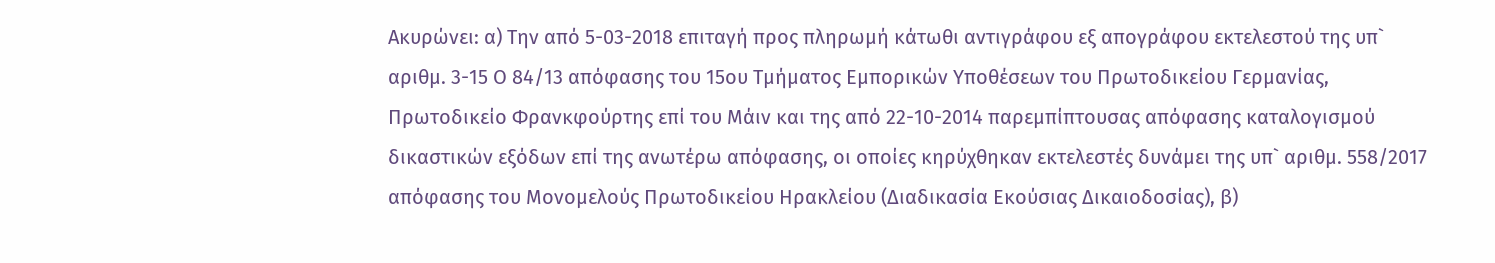Ακυρώνει: α) Την από 5-03-2018 επιταγή προς πληρωμή κάτωθι αντιγράφου εξ απογράφου εκτελεστού της υπ` αριθμ. 3-15 Ο 84/13 απόφασης του 15ου Τμήματος Εμπορικών Υποθέσεων του Πρωτοδικείου Γερμανίας, Πρωτοδικείο Φρανκφούρτης επί του Μάιν και της από 22-10-2014 παρεμπίπτουσας απόφασης καταλογισμού δικαστικών εξόδων επί της ανωτέρω απόφασης, οι οποίες κηρύχθηκαν εκτελεστές δυνάμει της υπ` αριθμ. 558/2017 απόφασης του Μονομελούς Πρωτοδικείου Ηρακλείου (Διαδικασία Εκούσιας Δικαιοδοσίας), β)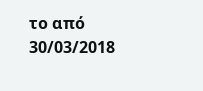το από 30/03/2018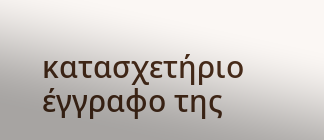κατασχετήριο έγγραφο της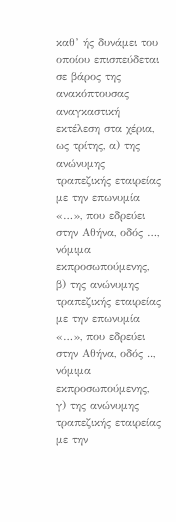καθ’ ής δυνάμει του οποίου επισπεύδεται σε βάρος της ανακόπτουσας αναγκαστική εκτέλεση στα χέρια, ως τρίτης, α) της ανώνυμης τραπεζικής εταιρείας με την επωνυμία «…», που εδρεύει στην Αθήνα, οδός …, νόμιμα εκπροσωπούμενης, β) της ανώνυμης τραπεζικής εταιρείας με την επωνυμία «…», που εδρεύει στην Αθήνα, οδός .., νόμιμα εκπροσωπούμενης, γ) της ανώνυμης τραπεζικής εταιρείας με την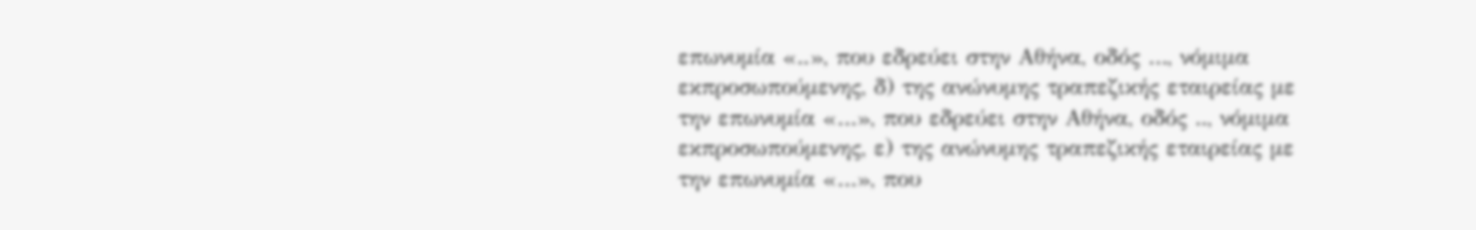επωνυμία «..», που εδρεύει στην Αθήνα, οδός …, νόμιμα εκπροσωπούμενης, δ) της ανώνυμης τραπεζικής εταιρείας με την επωνυμία «…», που εδρεύει στην Αθήνα, οδός .., νόμιμα εκπροσωπούμενης, ε) της ανώνυμης τραπεζικής εταιρείας με την επωνυμία «…», που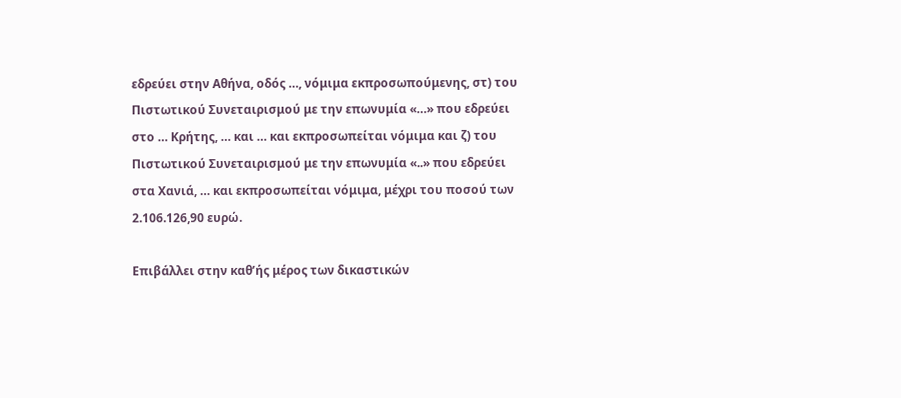εδρεύει στην Αθήνα, οδός …, νόμιμα εκπροσωπούμενης, στ) του Πιστωτικού Συνεταιρισμού με την επωνυμία «…» που εδρεύει στο … Κρήτης, … και … και εκπροσωπείται νόμιμα και ζ) του Πιστωτικού Συνεταιρισμού με την επωνυμία «..» που εδρεύει στα Χανιά, … και εκπροσωπείται νόμιμα, μέχρι του ποσού των 2.106.126,90 ευρώ.

Επιβάλλει στην καθ’ής μέρος των δικαστικών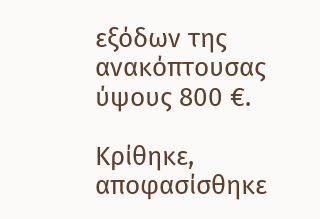εξόδων της ανακόπτουσας ύψους 800 €.

Κρίθηκε, αποφασίσθηκε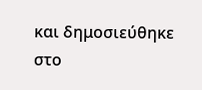και δημοσιεύθηκε στο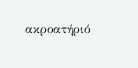ακροατήριό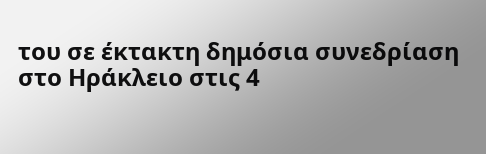του σε έκτακτη δημόσια συνεδρίαση στο Ηράκλειο στις 4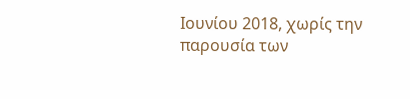Ιουνίου 2018, χωρίς την παρουσία των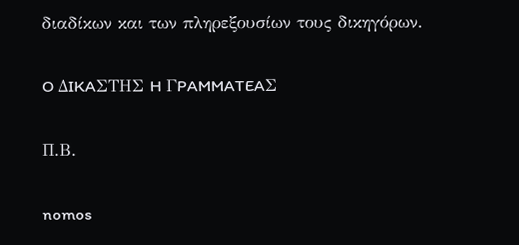διαδίκων και των πληρεξουσίων τους δικηγόρων.

O ΔIKAΣTHΣ H ΓPAMMATEAΣ

Π.Β.

nomos